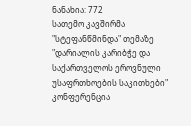ნანახია: 772
სათემო კავშირმა "სტეფანწმინდა" თემაზე "დარიალის კარიბჭე და საქართველოს ეროვნული უსაფრთხოების საკითხები" კონფერენცია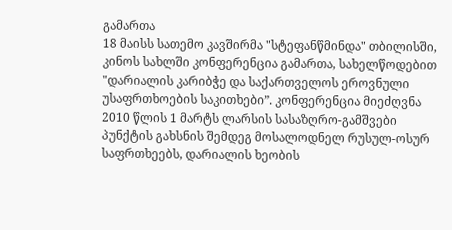გამართა
18 მაისს სათემო კავშირმა "სტეფანწმინდა" თბილისში, კინოს სახლში კონფერენცია გამართა, სახელწოდებით "დარიალის კარიბჭე და საქართველოს ეროვნული უსაფრთხოების საკითხები”. კონფერენცია მიეძღვნა 2010 წლის 1 მარტს ლარსის სასაზღრო-გამშვები პუნქტის გახსნის შემდეგ მოსალოდნელ რუსულ-ოსურ საფრთხეებს, დარიალის ხეობის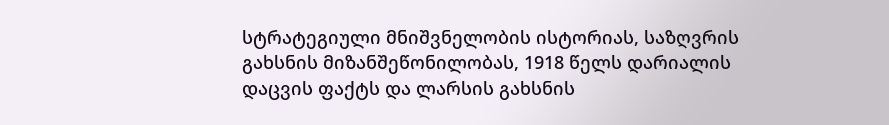სტრატეგიული მნიშვნელობის ისტორიას, საზღვრის გახსნის მიზანშეწონილობას, 1918 წელს დარიალის დაცვის ფაქტს და ლარსის გახსნის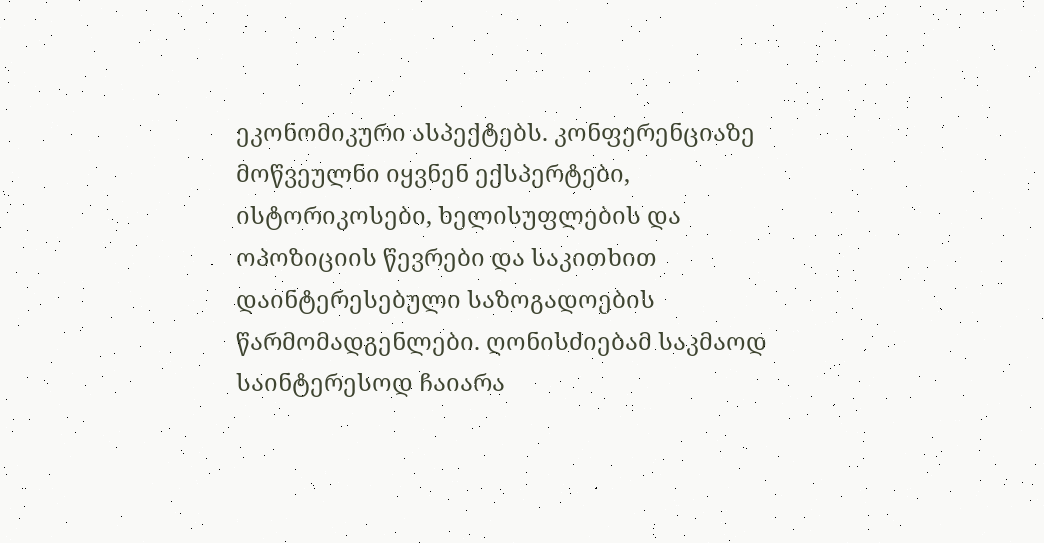ეკონომიკური ასპექტებს. კონფერენციაზე მოწვეულნი იყვნენ ექსპერტები, ისტორიკოსები, ხელისუფლების და ოპოზიციის წევრები და საკითხით დაინტერესებული საზოგადოების წარმომადგენლები. ღონისძიებამ საკმაოდ საინტერესოდ ჩაიარა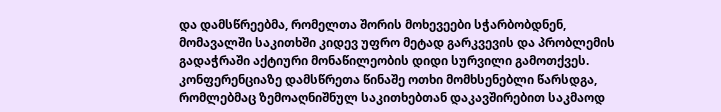და დამსწრეებმა, რომელთა შორის მოხევეები სჭარბობდნენ, მომავალში საკითხში კიდევ უფრო მეტად გარკვევის და პრობლემის გადაჭრაში აქტიური მონაწილეობის დიდი სურვილი გამოთქვეს. კონფერენციაზე დამსწრეთა წინაშე ოთხი მომხსენებლი წარსდგა, რომლებმაც ზემოაღნიშნულ საკითხებთან დაკავშირებით საკმაოდ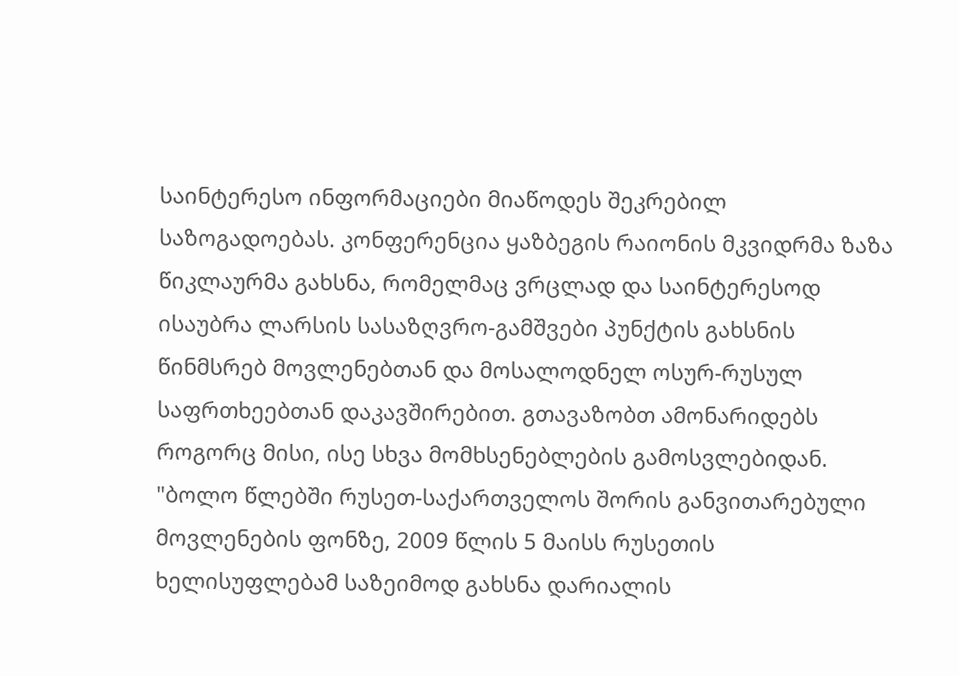საინტერესო ინფორმაციები მიაწოდეს შეკრებილ საზოგადოებას. კონფერენცია ყაზბეგის რაიონის მკვიდრმა ზაზა წიკლაურმა გახსნა, რომელმაც ვრცლად და საინტერესოდ ისაუბრა ლარსის სასაზღვრო-გამშვები პუნქტის გახსნის წინმსრებ მოვლენებთან და მოსალოდნელ ოსურ-რუსულ საფრთხეებთან დაკავშირებით. გთავაზობთ ამონარიდებს როგორც მისი, ისე სხვა მომხსენებლების გამოსვლებიდან. "ბოლო წლებში რუსეთ-საქართველოს შორის განვითარებული მოვლენების ფონზე, 2009 წლის 5 მაისს რუსეთის ხელისუფლებამ საზეიმოდ გახსნა დარიალის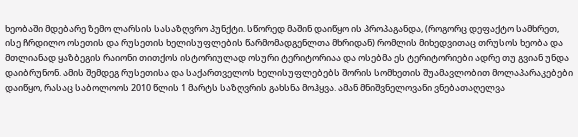ხეობაში მდებარე ზემო ლარსის სასაზღვრო პუნქტი. სწორედ მაშინ დაიწყო ის პროპაგანდა, (როგორც დეფაქტო სამხრეთ, ისე ჩრდილო ოსეთის და რუსეთის ხელისუფლების წარმომადგენლთა მხრიდან) რომლის მიხედვითაც თრუსოს ხეობა და მთლიანად ყაზბეგის რაიონი თითქოს ისტორიულად ოსური ტერიტორიაა და ოსებმა ეს ტერიტორიები ადრე თუ გვიან უნდა დაიბრუნონ. ამის შემდეგ რუსეთისა და საქართველოს ხელისუფლებებს შორის სომხეთის შუამავლობით მოლაპარაკებები დაიწყო, რასაც საბოლოოს 2010 წლის 1 მარტს საზღვრის გახსნა მოჰყვა. ამან მნიშვნელოვანი ვნებათაღელვა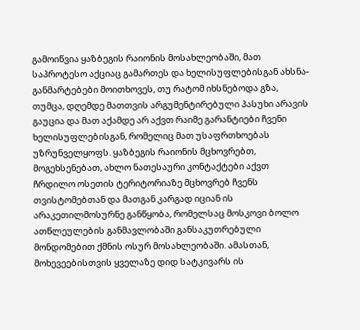გამოიწვია ყაზბეგის რაიონის მოსახლეობაში, მათ საპროტესო აქციაც გამართეს და ხელისუფლებისგან ახსნა-განმარტებები მოითხოვეს, თუ რატომ იხსნებოდა გზა, თუმცა, დღემდე მათთვის არგუმენტირებული პასუხი არავის გაუცია და მათ აქამდე არ აქვთ რაიმე გარანტიები ჩვენი ხელისუფლებისგან, რომელიც მათ უსაფრთხოებას უზრუნველყოფს. ყაზბეგის რაიონის მცხოვრებთ, მოგეხსენებათ, ახლო ნათესაური კონტაქტები აქვთ ჩრდილო ოსეთის ტერიტორიაზე მცხოვრებ ჩვენს თვისტომებთან და მათგან კარგად იციან ის არაკეთილმოსურნე განწყობა, რომელსაც მოსკოვი ბოლო ათწლეულების განმავლობაში განსაკუთრებული მონდომებით ქმნის ოსურ მოსახლეობაში. ამასთან, მოხევეებისთვის ყველაზე დიდ სატკივარს ის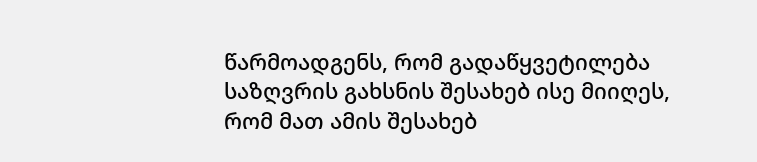წარმოადგენს, რომ გადაწყვეტილება საზღვრის გახსნის შესახებ ისე მიიღეს, რომ მათ ამის შესახებ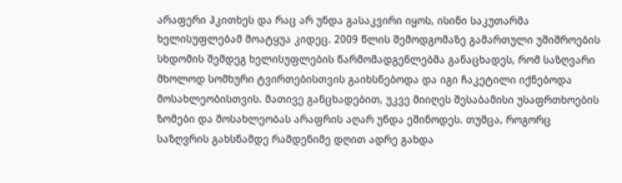არაფერი ჰკითხეს და რაც არ უნდა გასაკვირი იყოს, ისინი საკუთარმა ხელისუფლებამ მოატყუა კიდეც. 2009 წლის შემოდგომაზე გამართული უშიშროების სხდომის შემდეგ ხელისუფლების წარმომადგენლებმა განაცხადეს, რომ საზღვარი მხოლოდ სომხური ტვირთებისთვის გაიხსნებოდა და იგი ჩაკეტილი იქნებოდა მოსახლეობისთვის. მათივე განცხადებით, უკვე მიიღეს შესაბამისი უსაფრთხოების ზომები და მოსახლეობას არაფრის აღარ უნდა ეშინოდეს. თუმცა, როგორც საზღვრის გახსნამდე რამდენიმე დღით ადრე გახდა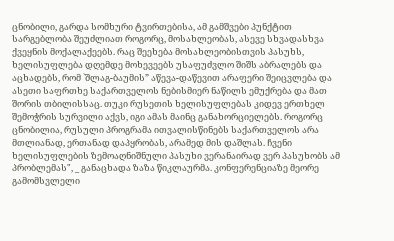ცნობილი, გარდა სომხური ტვირთებისა, ამ გამშვები პუნქტით სარგებლობა შეუძლიათ როგორც, მოსახლეობას, ასევე სხვადასხვა ქვეყნის მოქალაქეებს. რაც შეეხება მოსახლეობისთვის პასუხს, ხელისუფლება დღემდე მოხევეებს უსაფუძვლო შიშს აბრალებს და აცხადებს, რომ `შლაგ-ბაუმის” აწევა-დაწევით არაფერი შეიცვლება და ასეთი საფრთხე საქართველოს ნებისმიერ ნაწილს ემუქრება და მათ შორის თბილისსაც. თუკი რუსეთის ხელისუფლებას კიდევ ერთხელ შემოჭრის სურვილი აქვს, იგი ამას მაინც განახორციელებს. როგორც ცნობილია, რუსული პროგრამა ითვალისწინებს საქართველოს არა მთლიანად, ერთანად დაპყრობას, არამედ მის დაშლას. ჩვენი ხელისუფლების ზემოაღნიშნული პასუხი ვერანაირად ვერ პასუხობს ამ პრობლემას", _ განაცხადა ზაზა წიკლაურმა. კონფერენციაზე მეორე გამომსვლელი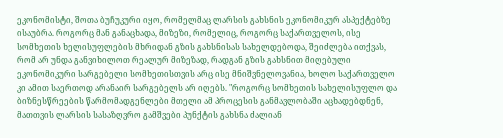ეკონომისტი, შოთა ბუჩუკური იყო, რომელმაც ლარსის გახსნის ეკონომიკურ ასპექტებზე ისაუბრა. როგორც მან განაცხადა, მიზეზი, რომელიც, როგორც საქართველოს, ისე სომხეთის ხელისუფლების მხრიდან გზის გახსნისას სახელდებოდა, შეიძლება ითქვას, რომ არ უნდა განვიხილოთ რეალურ მიზეზად, რადგან გზის გახსნით მიღებული ეკონომიკური სარგებელი სომხეთისთვის არც ისე მნიშვნელოვანია, ხოლო საქართველო კი ამით საერთოდ არანაირ სარგებელს არ იღებს. "როგორც სომხეთის სახელისუფლო და ბიზნესწრეების წარმომადგენლები მთელი ამ პროცესის განმავლობაში აცხადებდნენ, მათთვის ლარსის სასაზღვრო გამშვები პუნქტის გახსნა ძალიან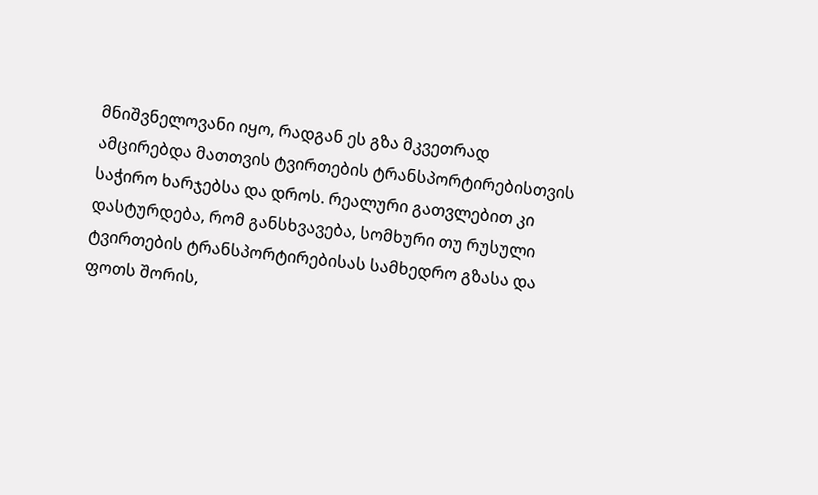მნიშვნელოვანი იყო, რადგან ეს გზა მკვეთრად ამცირებდა მათთვის ტვირთების ტრანსპორტირებისთვის საჭირო ხარჯებსა და დროს. რეალური გათვლებით კი დასტურდება, რომ განსხვავება, სომხური თუ რუსული ტვირთების ტრანსპორტირებისას სამხედრო გზასა და ფოთს შორის,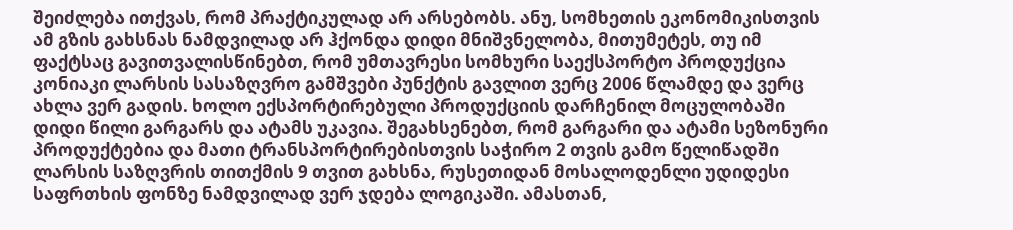შეიძლება ითქვას, რომ პრაქტიკულად არ არსებობს. ანუ, სომხეთის ეკონომიკისთვის ამ გზის გახსნას ნამდვილად არ ჰქონდა დიდი მნიშვნელობა, მითუმეტეს, თუ იმ ფაქტსაც გავითვალისწინებთ, რომ უმთავრესი სომხური საექსპორტო პროდუქცია კონიაკი ლარსის სასაზღვრო გამშვები პუნქტის გავლით ვერც 2006 წლამდე და ვერც ახლა ვერ გადის. ხოლო ექსპორტირებული პროდუქციის დარჩენილ მოცულობაში დიდი წილი გარგარს და ატამს უკავია. შეგახსენებთ, რომ გარგარი და ატამი სეზონური პროდუქტებია და მათი ტრანსპორტირებისთვის საჭირო 2 თვის გამო წელიწადში ლარსის საზღვრის თითქმის 9 თვით გახსნა, რუსეთიდან მოსალოდენლი უდიდესი საფრთხის ფონზე ნამდვილად ვერ ჯდება ლოგიკაში. ამასთან,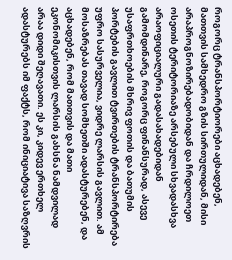როგორც ტრანსპორტიორები აცხადებენ, მათთვის სამხედრო გზის სირთულიდან, მისი არაპროგნოზირებადობიდან და ჩრდილოეთ ოსეთის ტერიტორიაზე არსებული სხვადასხვა არაოფიციალური გადასახადებიდან გამომდინარე, როგორც ფინანსურად, ასევე უსაფრთხოების მხრივ ფოთის და ბათუმის პორტების გავლით ტვირთების ტრანსპორტირება უფრო სასურველია, ვიდრე ლარსის გავლით. ამ მოსაზრებას თავად სომხეთში ადასტურებენ, და აცხადებენ, რომ მათთვის და მათი ეკონომიკისთვის ლარსის გახსნა ნამდვილად არაა დიდი შეღავათი. ეს კი, კიდევ ერთხელ ადასტურებს იმ ფაქტს, რომ ინიციატივა საზღვრის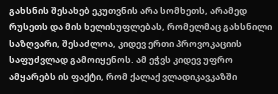გახსნის შესახებ ეკუთვნის არა სომხეთს, არამედ რუსეთს და მის ხელისუფლებას, რომელმაც გახსნილი საზღვარი, შესაძლოა, კიდევ ერთი პროვოკაციის საფუძვლად გამოიყენოს. ამ ეჭვს კიდევ უფრო ამყარებს ის ფაქტი, რომ ქალაქ ვლადიკავკაზში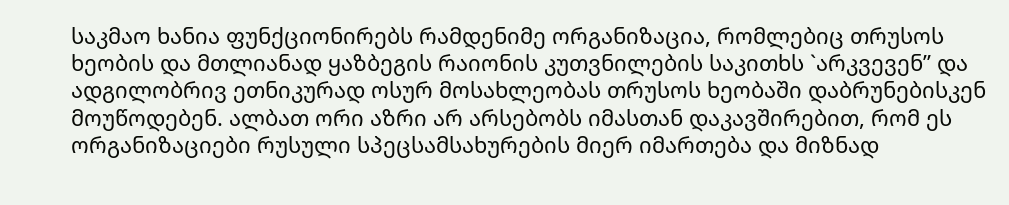საკმაო ხანია ფუნქციონირებს რამდენიმე ორგანიზაცია, რომლებიც თრუსოს ხეობის და მთლიანად ყაზბეგის რაიონის კუთვნილების საკითხს `არკვევენ” და ადგილობრივ ეთნიკურად ოსურ მოსახლეობას თრუსოს ხეობაში დაბრუნებისკენ მოუწოდებენ. ალბათ ორი აზრი არ არსებობს იმასთან დაკავშირებით, რომ ეს ორგანიზაციები რუსული სპეცსამსახურების მიერ იმართება და მიზნად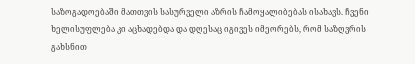საზოგადოებაში მათთვის სასურველი აზრის ჩამოყალიბებას ისახავს. ჩვენი ხელისუფლება კი აცხადებდა და დღესაც იგივეს იმეორებს, რომ საზღვრის გახსნით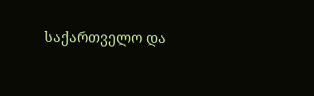საქართველო და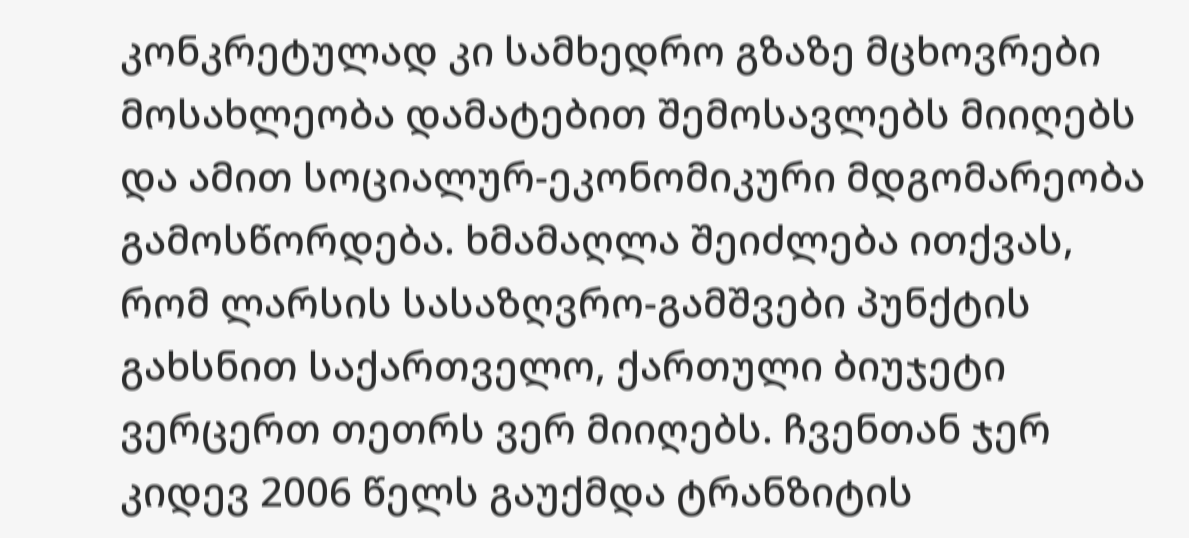კონკრეტულად კი სამხედრო გზაზე მცხოვრები მოსახლეობა დამატებით შემოსავლებს მიიღებს და ამით სოციალურ-ეკონომიკური მდგომარეობა გამოსწორდება. ხმამაღლა შეიძლება ითქვას, რომ ლარსის სასაზღვრო-გამშვები პუნქტის გახსნით საქართველო, ქართული ბიუჯეტი ვერცერთ თეთრს ვერ მიიღებს. ჩვენთან ჯერ კიდევ 2006 წელს გაუქმდა ტრანზიტის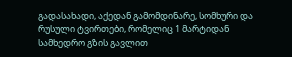გადასახადი, აქედან გამომდინარე, სომხური და რუსული ტვირთები, რომელიც 1 მარტიდან სამხედრო გზის გავლით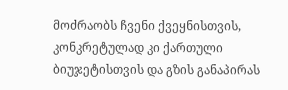მოძრაობს ჩვენი ქვეყნისთვის, კონკრეტულად კი ქართული ბიუჯეტისთვის და გზის განაპირას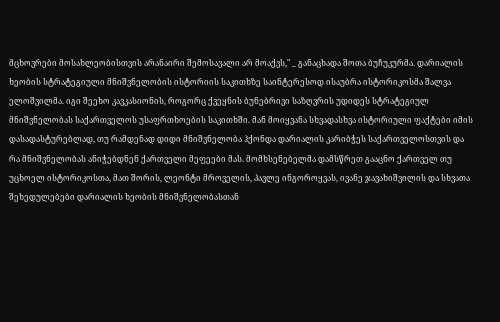მცხოვრები მოსახლეობისთვის არანაირი შემოსავალი არ მოაქვს," _ განაცხადა შოთა ბუჩუკურმა. დარიალის ხეობის სტრატეგიული მნიშვნელობის ისტორიის საკითხზე საინტერესოდ ისაუბრა ისტორიკოსმა შალვა ელოშვილმა. იგი შეეხო კავკასიონის, როგორც ქვეყნის ბუნებრივი საზღვრის უდიდეს სტრატეგიულ მნიშვნელობას საქართველოს უსაფრთხოების საკითხში. მან მოიყვანა სხვადასხვა ისტორიული ფაქტები იმის დასადასტურებლად, თუ რამდენად დიდი მნიშვნელობა ჰქონდა დარიალის კარიბჭეს საქართველოსთვის და რა მნიშვნელობას ანიჭებდნენ ქართველი მეფეები მას. მომხსენებელმა დამსწრეთ გააცნო ქართველ თუ უცხოელ ისტორიკოსთა, მათ შორის, ლეონტი მროველის, პავლე ინგოროყვას, ივანე ჯავახიშვილის და სხვათა შეხედულებები დარიალის ხეობის მნიშვნელობასთან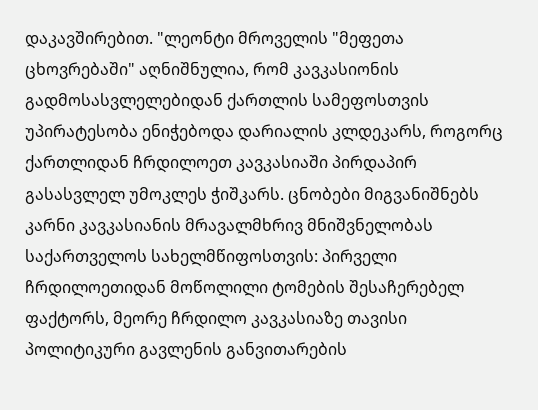დაკავშირებით. "ლეონტი მროველის "მეფეთა ცხოვრებაში" აღნიშნულია, რომ კავკასიონის გადმოსასვლელებიდან ქართლის სამეფოსთვის უპირატესობა ენიჭებოდა დარიალის კლდეკარს, როგორც ქართლიდან ჩრდილოეთ კავკასიაში პირდაპირ გასასვლელ უმოკლეს ჭიშკარს. ცნობები მიგვანიშნებს კარნი კავკასიანის მრავალმხრივ მნიშვნელობას საქართველოს სახელმწიფოსთვის: პირველი ჩრდილოეთიდან მოწოლილი ტომების შესაჩერებელ ფაქტორს, მეორე ჩრდილო კავკასიაზე თავისი პოლიტიკური გავლენის განვითარების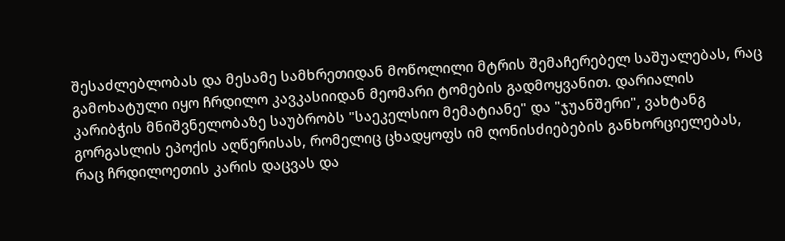შესაძლებლობას და მესამე სამხრეთიდან მოწოლილი მტრის შემაჩერებელ საშუალებას, რაც გამოხატული იყო ჩრდილო კავკასიიდან მეომარი ტომების გადმოყვანით. დარიალის კარიბჭის მნიშვნელობაზე საუბრობს "საეკელსიო მემატიანე" და "ჯუანშერი", ვახტანგ გორგასლის ეპოქის აღწერისას, რომელიც ცხადყოფს იმ ღონისძიებების განხორციელებას, რაც ჩრდილოეთის კარის დაცვას და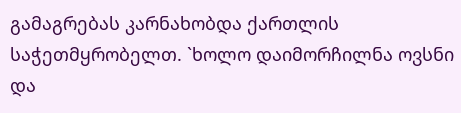გამაგრებას კარნახობდა ქართლის საჭეთმყრობელთ. `ხოლო დაიმორჩილნა ოვსნი და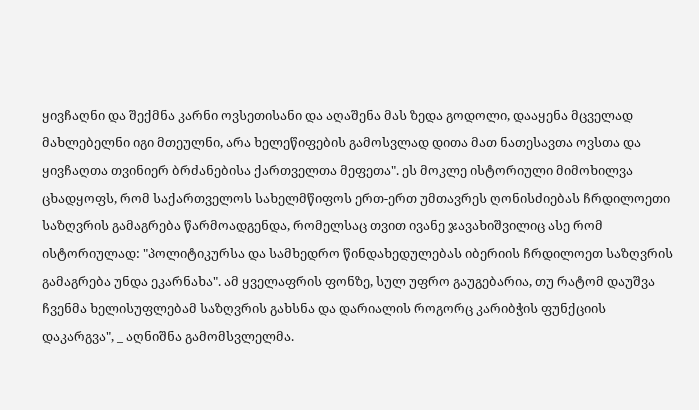ყივჩაღნი და შექმნა კარნი ოვსეთისანი და აღაშენა მას ზედა გოდოლი, დააყენა მცველად მახლებელნი იგი მთეულნი, არა ხელეწიფების გამოსვლად დითა მათ ნათესავთა ოვსთა და ყივჩაღთა თვინიერ ბრძანებისა ქართველთა მეფეთა". ეს მოკლე ისტორიული მიმოხილვა ცხადყოფს, რომ საქართველოს სახელმწიფოს ერთ-ერთ უმთავრეს ღონისძიებას ჩრდილოეთი საზღვრის გამაგრება წარმოადგენდა, რომელსაც თვით ივანე ჯავახიშვილიც ასე რომ ისტორიულად: "პოლიტიკურსა და სამხედრო წინდახედულებას იბერიის ჩრდილოეთ საზღვრის გამაგრება უნდა ეკარნახა". ამ ყველაფრის ფონზე, სულ უფრო გაუგებარია, თუ რატომ დაუშვა ჩვენმა ხელისუფლებამ საზღვრის გახსნა და დარიალის როგორც კარიბჭის ფუნქციის დაკარგვა", _ აღნიშნა გამომსვლელმა.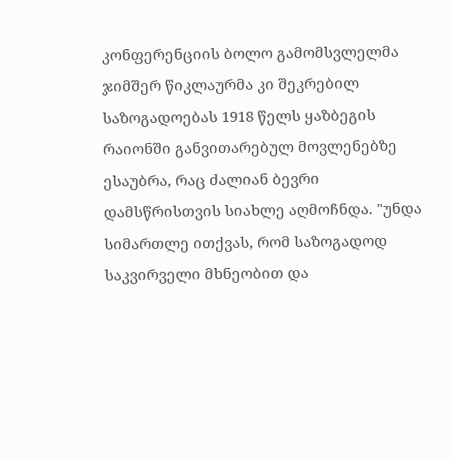კონფერენციის ბოლო გამომსვლელმა ჯიმშერ წიკლაურმა კი შეკრებილ საზოგადოებას 1918 წელს ყაზბეგის რაიონში განვითარებულ მოვლენებზე ესაუბრა, რაც ძალიან ბევრი დამსწრისთვის სიახლე აღმოჩნდა. "უნდა სიმართლე ითქვას, რომ საზოგადოდ საკვირველი მხნეობით და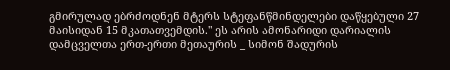გმირულად ებრძოდნენ მტერს სტეფანწმინდელები დაწყებული 27 მაისიდან 15 მკათათვემდის." ეს არის ამონარიდი დარიალის დამცველთა ერთ-ერთი მეთაურის _ სიმონ შადურის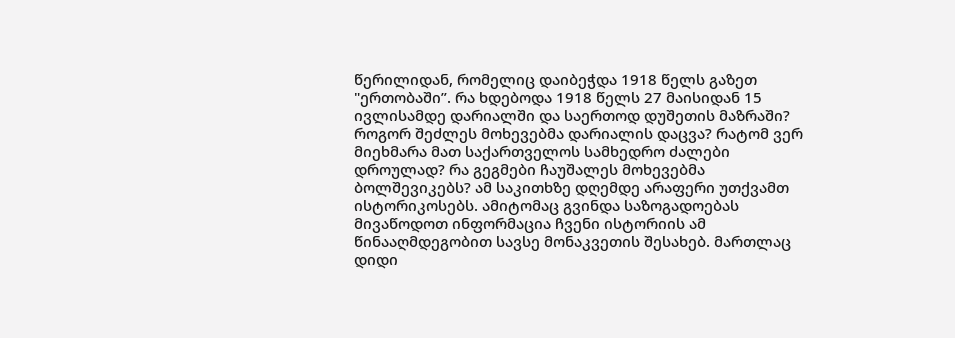წერილიდან, რომელიც დაიბეჭდა 1918 წელს გაზეთ "ერთობაში”. რა ხდებოდა 1918 წელს 27 მაისიდან 15 ივლისამდე დარიალში და საერთოდ დუშეთის მაზრაში? როგორ შეძლეს მოხევებმა დარიალის დაცვა? რატომ ვერ მიეხმარა მათ საქართველოს სამხედრო ძალები დროულად? რა გეგმები ჩაუშალეს მოხევებმა ბოლშევიკებს? ამ საკითხზე დღემდე არაფერი უთქვამთ ისტორიკოსებს. ამიტომაც გვინდა საზოგადოებას მივაწოდოთ ინფორმაცია ჩვენი ისტორიის ამ წინააღმდეგობით სავსე მონაკვეთის შესახებ. მართლაც დიდი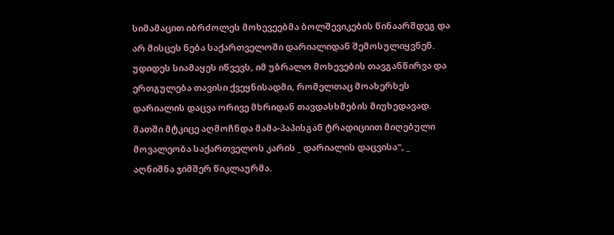სიმამაცით იბრძოლეს მოხევეებმა ბოლშევიკების წინაარმდეგ და არ მისცეს ნება საქართველოში დარიალიდან შემოსულიყვნენ. უდიდეს სიამაყეს იწვევს, იმ უბრალო მოხევების თავგანწირვა და ერთგულება თავისი ქვეყნისადმი, რომელთაც მოახერხეს დარიალის დაცვა ორივე მხრიდან თავდასხმების მიუხედავად. მათში მტკიცე აღმოჩნდა მამა-პაპისგან ტრადიციით მიღებული მოვალეობა საქართველოს კარის _ დარიალის დაცვისა", _ აღნიშნა ჯიმშერ წიკლაურმა.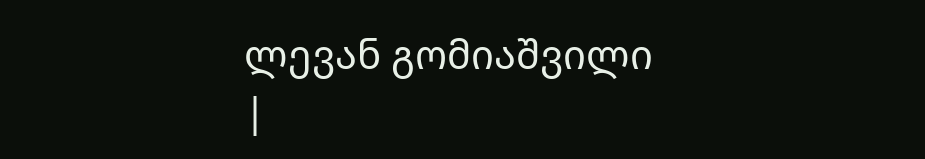ლევან გომიაშვილი
|